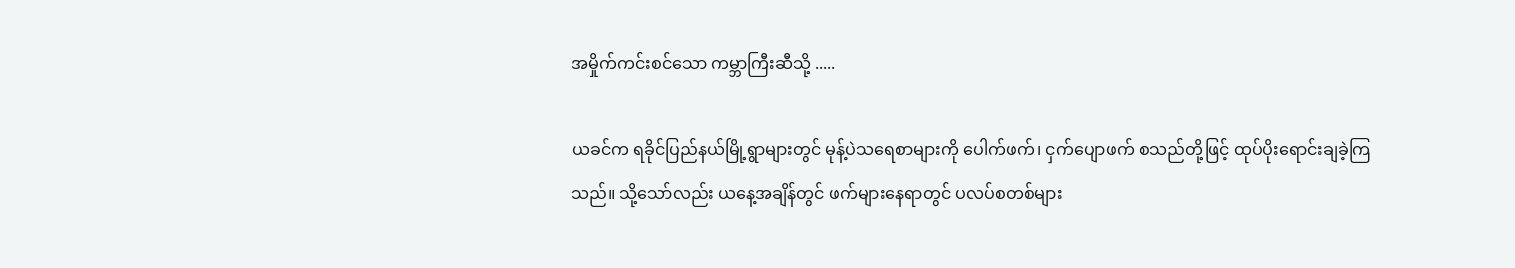အမှိုက်ကင်းစင်သော ကမ္ဘာကြီးဆီသို့ .....

ယခင်က ရခိုင်ပြည်နယ်မြို့ရွာများတွင် မုန့်ပဲသရေစာများကို ပေါက်ဖက်၊ ငှက်ပျောဖက် စသည်တို့ဖြင့် ထုပ်ပိုးရောင်းချခဲ့ကြသည်။ သို့သော်လည်း ယနေ့အချိန်တွင် ဖက်များနေရာတွင် ပလပ်စတစ်များ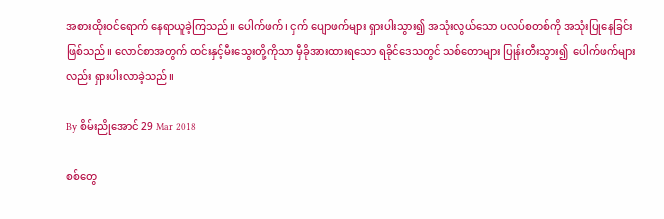အစားထိုးဝင်ရောက် နေရာယူခဲ့ကြသည်။ ပေါက်ဖက်၊ ငှက် ပျောဖက်များ ရှားပါးသွား၍ အသုံးလွယ်သော ပလပ်စတစ်ကို အသုံးပြုနေခြင်းဖြစ်သည်။ လောင်စာအတွက် ထင်းနှင့်မီးသွေးတို့ကိုသာ မှီခိုအားထားရသော ရခိုင်ဒေသတွင် သစ်တောများ ပြုန်းတီးသွား၍  ပေါက်ဖက်များလည်း ရှားပါးလာခဲ့သည်။

By စိမ်းညိုအောင် 29 Mar 2018

စစ်တွေ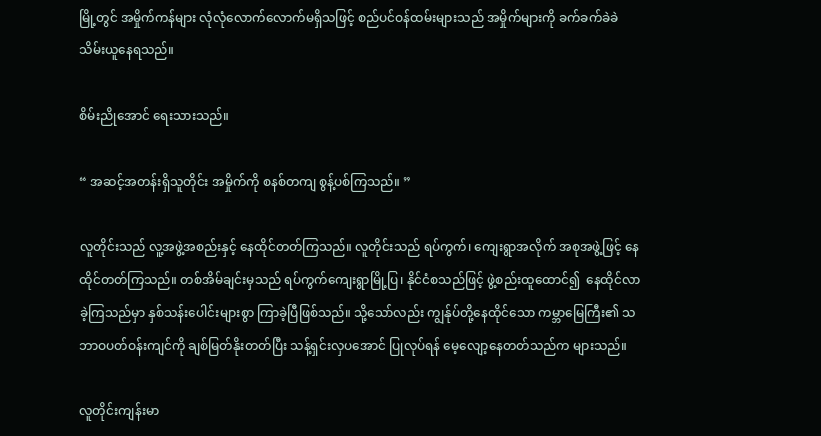မြို့တွင် အမှိုက်ကန်များ လုံလုံလောက်လောက်မရှိသဖြင့် စည်ပင်ဝန်ထမ်းများသည် အမှိုက်များကို ခက်ခက်ခဲခဲ သိမ်းယူနေရသည်။

စိမ်းညိုအောင် ရေးသားသည်။

“ အဆင့်အတန်းရှိသူတိုင်း အမှိုက်ကို စနစ်တကျ စွန့်ပစ်ကြသည်။ ”

လူတိုင်းသည် လူ့အဖွဲ့အစည်းနှင့် နေထိုင်တတ်ကြသည်။ လူတိုင်းသည် ရပ်ကွက်၊ ကျေးရွာအလိုက် အစုအဖွဲ့ဖြင့် နေထိုင်တတ်ကြသည်။ တစ်အိမ်ချင်းမှသည် ရပ်ကွက်ကျေးရွာမြို့ပြ၊ နိုင်ငံစသည်ဖြင့် ဖွဲ့စည်းထူထောင်၍  နေထိုင်လာခဲ့ကြသည်မှာ နှစ်သန်းပေါင်းများစွာ ကြာခဲ့ပြီဖြစ်သည်။ သို့သော်လည်း ကျွန်ုပ်တို့နေထိုင်သော ကမ္ဘာမြေကြီး၏ သဘာဝပတ်ဝန်းကျင်ကို ချစ်မြတ်နိုးတတ်ပြီး သန့်ရှင်းလှပအောင် ပြုလုပ်ရန် မေ့လျော့နေတတ်သည်က များသည်။

လူတိုင်းကျန်းမာ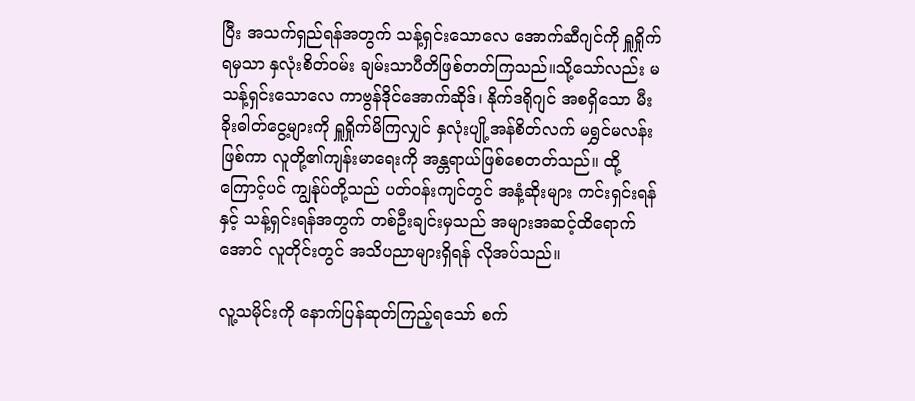ပြီး အသက်ရှည်ရန်အတွက် သန့်ရှင်းသောလေ အောက်ဆီဂျင်ကို ရှူရှိုက်ရမှသာ နှလုံးစိတ်ဝမ်း ချမ်းသာပီတိဖြစ်တတ်ကြသည်။သို့သော်လည်း မသန့်ရှင်းသောလေ ကာဗွန်ဒိုင်အောက်ဆိုဒ်၊ နိုက်ဒရိုဂျင် အစရှိသော မီးခိုးဓါတ်ငွေ့များကို ရှူရှိုက်မိကြလျှင် နှလုံးပျို့အန်စိတ်လက် မရွှင်မလန်းဖြစ်ကာ လူတို့၏ကျန်းမာရေးကို အန္တရာယ်ဖြစ်စေတတ်သည်။ ထို့ကြောင့်ပင် ကျွန်ုပ်တို့သည် ပတ်ဝန်းကျင်တွင် အနံ့ဆိုးများ ကင်းရှင်းရန်နှင့် သန့်ရှင်းရန်အတွက် တစ်ဦးချင်းမှသည် အများအဆင့်ထိရောက်အောင် လူတိုင်းတွင် အသိပညာများရှိရန် လိုအပ်သည်။

လူ့သမိုင်းကို နောက်ပြန်ဆုတ်ကြည့်ရသော် စက်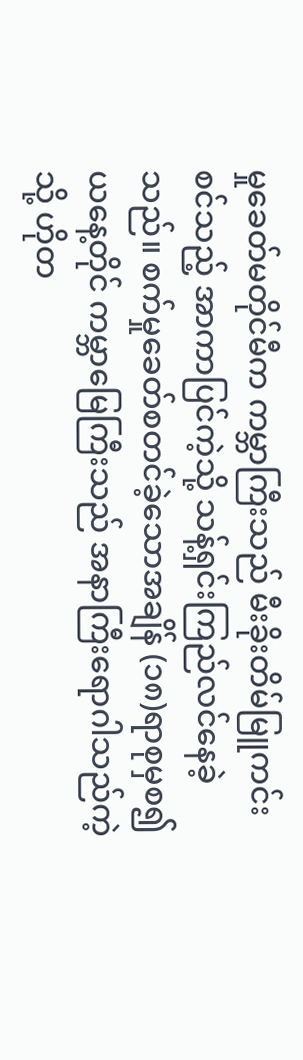မှုခေတ်မတိုင်မီက ကမ္ဘာကြီးသည် မီးခိုးတိမ်မြူကင်းစင်သည့် အာကာပြင်ကဲ့သို့ သန့်ရှင်းကြည်လင်နေခဲ့သည်။ စက်မှုခေတ်စတင်ခဲ့သောအချိန် (၁၈)ရာစုမှစ၍ ယနေ့တိုင် ကမ္ဘာမြေကြီးသည် အနာကြီးရောဂါသည်ကဲ့သို့ ဟိုတ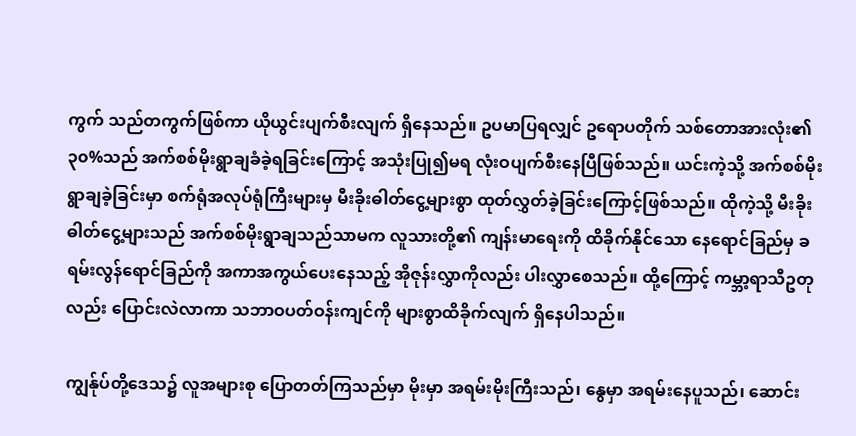ကွက် သည်တကွက်ဖြစ်ကာ ယိုယွင်းပျက်စီးလျက် ရှိနေသည်။ ဥပမာပြရလျှင် ဥရောပတိုက် သစ်တောအားလုံး၏ ၃၀%သည် အက်စစ်မိုးရွာချခံခဲ့ရခြင်းကြောင့် အသုံးပြု၍မရ လုံးဝပျက်စီးနေပြီဖြစ်သည်။ ယင်းကဲ့သို့ အက်စစ်မိုး ရွာချခဲ့ခြင်းမှာ စက်ရုံအလုပ်ရုံကြီးများမှ မီးခိုးဓါတ်ငွေ့များစွာ ထုတ်လွှတ်ခဲ့ခြင်းကြောင့်ဖြစ်သည်။ ထိုကဲ့သို့ မီးခိုးဓါတ်ငွေ့များသည် အက်စစ်မိုးရွာချသည်သာမက လူသားတို့၏ ကျန်းမာရေးကို ထိခိုက်နိုင်သော နေရောင်ခြည်မှ ခရမ်းလွန်ရောင်ခြည်ကို အကာအကွယ်ပေးနေသည့် အိုဇုန်းလွှာကိုလည်း ပါးလွှာစေသည်။ ထို့ကြောင့် ကမ္ဘာ့ရာသီဥတုလည်း ပြောင်းလဲလာကာ သဘာဝပတ်ဝန်းကျင်ကို များစွာထိခိုက်လျက် ရှိနေပါသည်။

ကျွန်ုပ်တို့ဒေသ၌ လူအများစု ပြောတတ်ကြသည်မှာ မိုးမှာ အရမ်းမိုးကြီးသည်၊ နွေမှာ အရမ်းနေပူသည်၊ ဆောင်း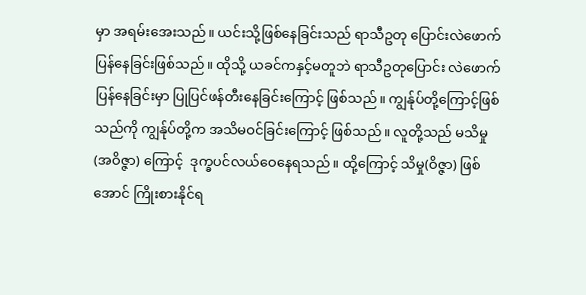မှာ အရမ်းအေးသည်။ ယင်းသို့ဖြစ်နေခြင်းသည် ရာသီဥတု ပြောင်းလဲဖောက်ပြန်နေခြင်းဖြစ်သည်။ ထိုသို့ ယခင်ကနှင့်မတူဘဲ ရာသီဥတုပြောင်း လဲဖောက်ပြန်နေခြင်းမှာ ပြုပြင်ဖန်တီးနေခြင်းကြောင့် ဖြစ်သည်။ ကျွန်ုပ်တို့ကြောင့်ဖြစ်သည်ကို ကျွန်ုပ်တို့က အသိမဝင်ခြင်းကြောင့် ဖြစ်သည်။ လူတို့သည် မသိမှု(အဝိဇ္ဇာ) ကြောင့်  ဒုက္ခပင်လယ်ဝေနေရသည်။ ထို့ကြောင့် သိမှု(ဝိဇ္ဇာ) ဖြစ်အောင် ကြိုးစားနိုင်ရ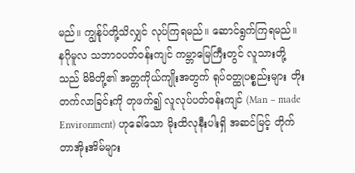မည်။ ကျွန်ုပ်တို့သိလျှင် လုပ်ကြရမည်။ ဆောင်ရွက်ကြရမည်။ နဂိုမူလ သဘာဝပတ်ဝန်းကျင် ကမ္ဘာမြေကြီးတွင် လူသားတို့သည် မိမိတို့၏ အတ္တကိုယ်ကျိုးအတွက် ရုပ်ဝတ္ထုပစ္စည်းများ တိုးတက်လာခြင်းကို တုဖက်၍ လူလုပ်ပတ်ဝန်းကျင် (Man – made Environment) ဟုခေါ်သော မိုးထိလုနီးပါးရှိ အဆင်မြင့် တိုက်တာအိုးအိမ်များ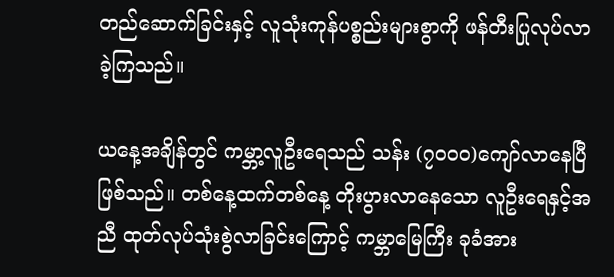တည်ဆောက်ခြင်းနှင့် လူသုံးကုန်ပစ္စည်းများစွာကို ဖန်တီးပြုလုပ်လာခဲ့ကြသည်။

ယနေ့အချိန်တွင် ကမ္ဘာ့လူဦးရေသည် သန်း (၇၀၀၀)ကျော်လာနေပြီဖြစ်သည်။ တစ်နေ့ထက်တစ်နေ့ တိုးပွားလာနေသော လူဦးရေနှင့်အညီ ထုတ်လုပ်သုံးစွဲလာခြင်းကြောင့် ကမ္ဘာမြေကြီး ခုခံအား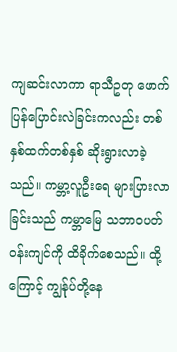ကျဆင်းလာကာ ရာသီဥတု ဖောက်ပြန်ပြောင်းလဲခြင်းကလည်း တစ်နှစ်ထက်တစ်နှစ် ဆိုးရွားလာခဲ့သည်။ ကမ္ဘာ့လူဦးရေ များပြားလာခြင်းသည် ကမ္ဘာမြေ သဘာဝပတ်ဝန်းကျင်ကို ထိခိုက်စေသည်။ ထို့ကြောင့် ကျွန်ုပ်တို့နေ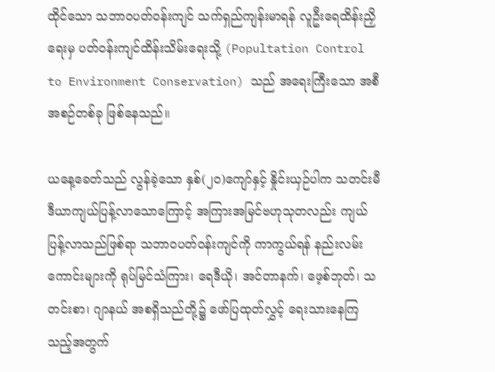ထိုင်သော သဘာဝပတ်ဝန်းကျင် သက်ရှည်ကျန်းမာရန် လူဦးရေထိန်းညှိရေးမှ ပတ်ဝန်းကျင်ထိန်းသိမ်းရေးသို့ (Popultation Control to Environment Conservation) သည် အရေးကြီးသော အစီအစဉ်တစ်ခု ဖြစ်နေသည်။

ယနေ့ခေတ်သည် လွန်ခဲ့သော နှစ်(၂၀)ကျော်နှင့် နှိုင်းယှဉ်ပါက သတင်းမီဒီယာကျယ်ပြန့်လာသောကြောင့် အကြားအမြင်ဗဟုသုတလည်း ကျယ်ပြန့်လာသည်ဖြစ်ရာ သဘာဝပတ်ဝန်းကျင်ကို ကာကွယ်ရန် နည်းလမ်းကောင်းများကို ရုပ်မြင်သံကြား၊ ရေဒီယို၊ အင်တာနက်၊ ဖေ့စ်ဘုတ်၊ သတင်းစာ၊ ဂျာနယ် အစရှိသည်တို့၌ ဖော်ပြထုတ်လွှင့် ရေးသားနေကြသည့်အတွက်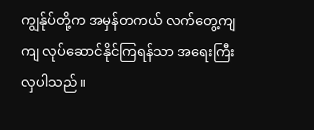ကျွန်ုပ်တို့က အမှန်တကယ် လက်တွေ့ကျကျ လုပ်ဆောင်နိုင်ကြရန်သာ အရေးကြီးလှပါသည်။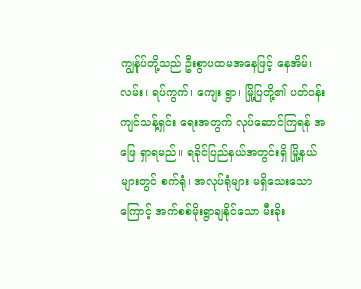ကျွန်ုပ်တို့သည် ဦးစွာပထမအနေဖြင့် နေအိမ်၊ လမ်း၊ ရပ်ကွက်၊ ကျေး ရွာ၊ မြို့ပြတို့၏ ပတ်ဝန်းကျင်သန့်ရှင်း ရေးအတွက် လုပ်ဆောင်ကြရန် အဖြေ ရှာရမည်။ ရခိုင်ပြည်နယ်အတွင်းရှိ မြို့နယ်များတွင် စက်ရုံ၊ အလုပ်ရုံများ မရှိသေးသောကြောင့် အက်စစ်မိုးရွာချနိုင်သော မီးခိုး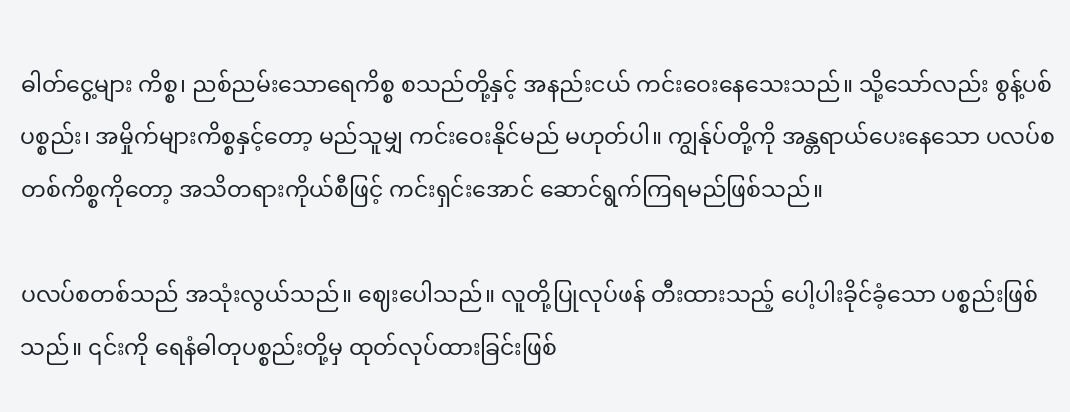ဓါတ်ငွေ့များ ကိစ္စ၊ ညစ်ညမ်းသောရေကိစ္စ စသည်တို့နှင့် အနည်းငယ် ကင်းဝေးနေသေးသည်။ သို့သော်လည်း စွန့်ပစ်ပစ္စည်း၊ အမှိုက်များကိစ္စနှင့်တော့ မည်သူမျှ ကင်းဝေးနိုင်မည် မဟုတ်ပါ။ ကျွန်ုပ်တို့ကို အန္တရာယ်ပေးနေသော ပလပ်စတစ်ကိစ္စကိုတော့ အသိတရားကိုယ်စီဖြင့် ကင်းရှင်းအောင် ဆောင်ရွက်ကြရမည်ဖြစ်သည်။

ပလပ်စတစ်သည် အသုံးလွယ်သည်။ ဈေးပေါသည်။ လူတို့ပြုလုပ်ဖန် တီးထားသည့် ပေါ့ပါးခိုင်ခံ့သော ပစ္စည်းဖြစ်သည်။ ၎င်းကို ရေနံဓါတုပစ္စည်းတို့မှ ထုတ်လုပ်ထားခြင်းဖြစ်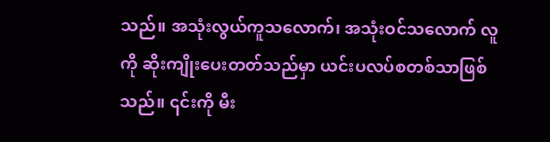သည်။ အသုံးလွယ်ကူသလောက်၊ အသုံးဝင်သလောက် လူကို ဆိုးကျိုးပေးတတ်သည်မှာ ယင်းပလပ်စတစ်သာဖြစ်သည်။ ၎င်းကို မီး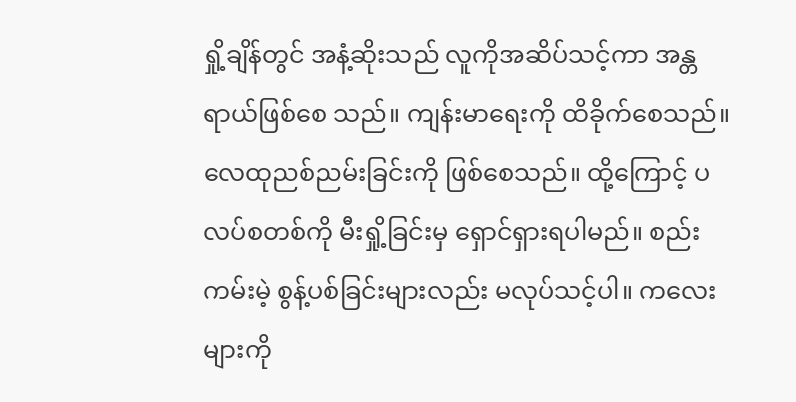ရှို့ချိန်တွင် အနံ့ဆိုးသည် လူကိုအဆိပ်သင့်ကာ အန္တရာယ်ဖြစ်စေ သည်။ ကျန်းမာရေးကို ထိခိုက်စေသည်။ လေထုညစ်ညမ်းခြင်းကို ဖြစ်စေသည်။ ထို့ကြောင့် ပလပ်စတစ်ကို မီးရှို့ခြင်းမှ ရှောင်ရှားရပါမည်။ စည်းကမ်းမဲ့ စွန့်ပစ်ခြင်းများလည်း မလုပ်သင့်ပါ။ ကလေးများကို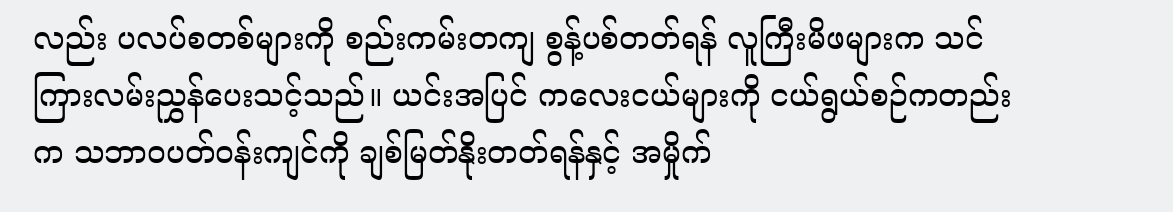လည်း ပလပ်စတစ်များကို စည်းကမ်းတကျ စွန့်ပစ်တတ်ရန် လူကြီးမိဖများက သင်ကြားလမ်းညွှန်ပေးသင့်သည်။ ယင်းအပြင် ကလေးငယ်များကို ငယ်ရွယ်စဉ်ကတည်းက သဘာဝပတ်ဝန်းကျင်ကို ချစ်မြတ်နိုးတတ်ရန်နှင့် အမှိုက်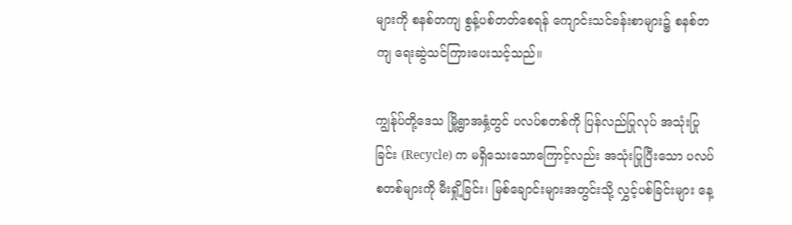များကို စနစ်တကျ စွန့်ပစ်တတ်စေရန် ကျောင်းသင်ခန်းစာများ၌ စနစ်တကျ ရေးဆွဲသင်ကြားပေးသင့်သည်။

ကျွန်ုပ်တို့ဒေသ မြို့ရွာအနှံ့တွင် ပလပ်စတစ်ကို ပြန်လည်ပြုလုပ် အသုံးပြုခြင်း (Recycle) က မရှိသေးသောကြောင့်လည်း အသုံးပြုပြီးသော ပလပ်စတစ်များကို မီးရှို့ခြင်း၊ မြစ်ချောင်းများအတွင်းသို့ လွှင့်ပစ်ခြင်းများ နေ့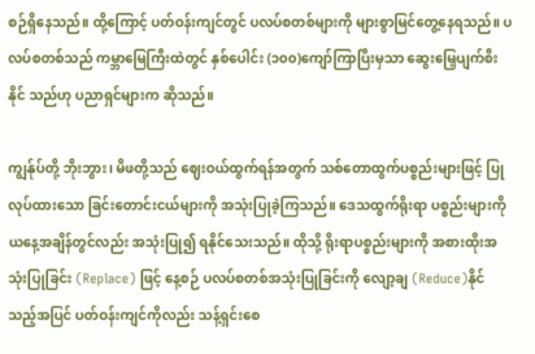စဉ်ရှိနေသည်။ ထို့ကြောင့် ပတ်ဝန်းကျင်တွင် ပလပ်စတစ်များကို များစွာမြင်တွေ့နေရသည်။ ပလပ်စတစ်သည် ကမ္ဘာမြေကြီးထဲတွင် နှစ်ပေါင်း (၁၀၀)ကျော်ကြာပြီးမှသာ ဆွေးမြေ့ပျက်စီးနိုင် သည်ဟု ပညာရှင်များက ဆိုသည်။

ကျွန်ုပ်တို့ ဘိုးဘွား၊ မိဖတို့သည် ဈေးဝယ်ထွက်ရန်အတွက် သစ်တောထွက်ပစ္စည်းများဖြင့် ပြုလုပ်ထားသော ခြင်းတောင်းငယ်များကို အသုံးပြုခဲ့ကြသည်။ ဒေသထွက်ရိုးရာ ပစ္စည်းများကို ယနေ့အချိန်တွင်လည်း အသုံးပြု၍ ရနိုင်သေးသည်။ ထိုသို့ ရိုးရာပစ္စည်းများကို အစားထိုးအသုံးပြုခြင်း (Replace) ဖြင့် နေ့စဉ် ပလပ်စတစ်အသုံးပြုခြင်းကို လျော့ချ (Reduce)နိုင်သည့်အပြင် ပတ်ဝန်းကျင်ကိုလည်း သန့်ရှင်းစေ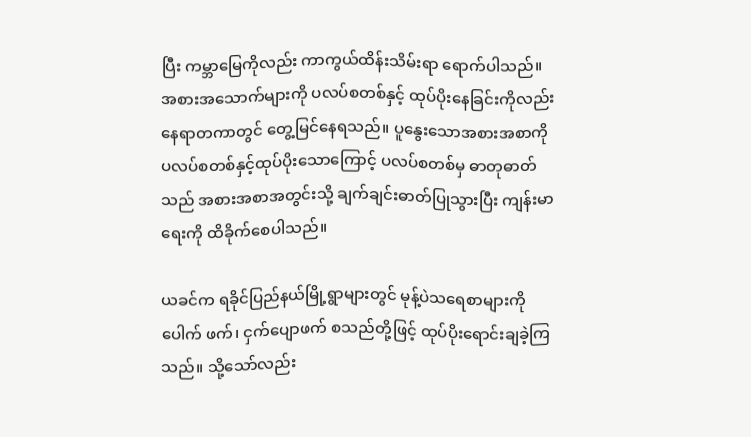ပြီး ကမ္ဘာမြေကိုလည်း ကာကွယ်ထိန်းသိမ်းရာ ရောက်ပါသည်။ အစားအသောက်များကို ပလပ်စတစ်နှင့် ထုပ်ပိုးနေခြင်းကိုလည်း နေရာတကာတွင် တွေ့မြင်နေရသည်။ ပူနွေးသောအစားအစာကို ပလပ်စတစ်နှင့်ထုပ်ပိုးသောကြောင့် ပလပ်စတစ်မှ ဓာတုဓာတ်သည် အစားအစာအတွင်းသို့ ချက်ချင်းဓာတ်ပြုသွားပြီး ကျန်းမာရေးကို ထိခိုက်စေပါသည်။

ယခင်က ရခိုင်ပြည်နယ်မြို့ရွာများတွင် မုန့်ပဲသရေစာများကို ပေါက် ဖက်၊ ငှက်ပျောဖက် စသည်တို့ဖြင့် ထုပ်ပိုးရောင်းချခဲ့ကြသည်။ သို့သော်လည်း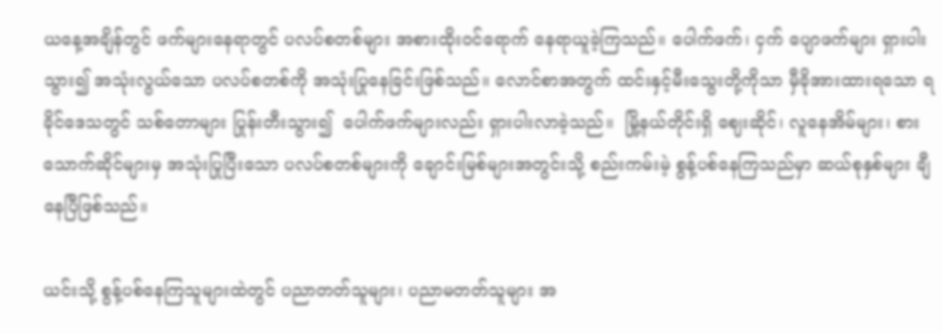ယနေ့အချိန်တွင် ဖက်များနေရာတွင် ပလပ်စတစ်များ အစားထိုးဝင်ရောက် နေရာယူခဲ့ကြသည်။ ပေါက်ဖက်၊ ငှက် ပျောဖက်များ ရှားပါးသွား၍ အသုံးလွယ်သော ပလပ်စတစ်ကို အသုံးပြုနေခြင်းဖြစ်သည်။ လောင်စာအတွက် ထင်းနှင့်မီးသွေးတို့ကိုသာ မှီခိုအားထားရသော ရခိုင်ဒေသတွင် သစ်တောများ ပြုန်းတီးသွား၍  ပေါက်ဖက်များလည်း ရှားပါးလာခဲ့သည်။  မြို့နယ်တိုင်းရှိ ဈေးဆိုင်၊ လူနေအိမ်များ၊ စားသောက်ဆိုင်များမှ အသုံးပြုပြီးသော ပလပ်စတစ်များကို ချောင်းမြစ်များအတွင်းသို့ စည်းကမ်းမဲ့ စွန့်ပစ်နေကြသည်မှာ ဆယ်စုနှစ်များ ချီနေပြီဖြစ်သည်။

ယင်းသို့ စွန့်ပစ်နေကြသူများထဲတွင် ပညာတတ်သူများ၊ ပညာမတတ်သူများ အ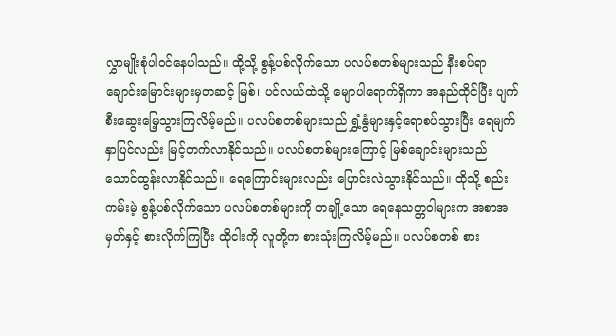လွှာမျိုးစုံပါဝင်နေပါသည်။ ထို့သို့ စွန့်ပစ်လိုက်သော ပလပ်စတစ်များသည် နီးစပ်ရာ ချောင်းမြောင်းများမှတဆင့် မြစ်၊ ပင်လယ်ထဲသို့ မျောပါရောက်ရှိကာ အနည်ထိုင်ပြီး ပျက်စီးဆွေးမြေ့သွားကြလိမ့်မည်။ ပလပ်စတစ်များသည် ရွှံ့နွံများနှင့်ရောစပ်သွားပြီး ရေမျက်နှာပြင်လည်း မြင့်တက်လာနိုင်သည်။ ပလပ်စတစ်များကြောင့် မြစ်ချောင်းများသည် သောင်ထွန်းလာနိုင်သည်။ ရေကြောင်းများလည်း ပြောင်းလဲသွားနိုင်သည်။ ထိုသို့ စည်းကမ်းမဲ့ စွန့်ပစ်လိုက်သော ပလပ်စတစ်များကို တချို့သော ရေနေသတ္တဝါများက အစာအမှတ်နှင့် စားလိုက်ကြပြီး ထိုငါးကို လူတို့က စားသုံးကြလိမ့်မည်။ ပလပ်စတစ် စား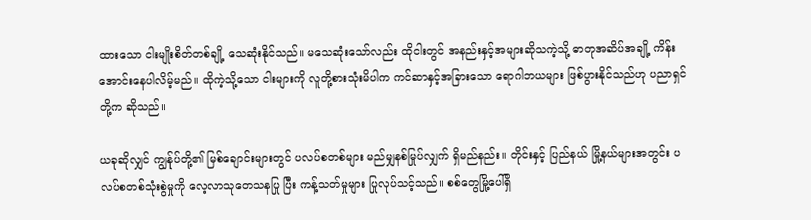ထားသော ငါးမျိုးစိတ်တစ်ချို့ သေဆုံးနိုင်သည်။ မသေဆုံးသော်လည်း ထိုငါးတွင် အနည်းနှင့်အများဆိုသကဲ့သို့ ဓာတုအဆိပ်အချို့ ကိန်းအောင်းနေပါလိမ့်မည်။ ထိုကဲ့သို့သော ငါးများကို လူတို့စားသုံးမိပါက ကင်ဆာနှင့်အခြားသော ရောဂါဘယများ ဖြစ်ပွားနိုင်သည်ဟု ပညာရှင်တို့က ဆိုသည်။

ယခုဆိုလျှင် ကျွန်ုပ်တို့၏ မြစ်ချောင်းများတွင် ပလပ်စတစ်များ မည်မျှနစ်မြုပ်လျှက် ရှိမည်နည်း။ တိုင်းနှင့် ပြည်နယ် မြို့နယ်များအတွင်း ပလပ်စတစ်သုံးစွဲမှုကို လေ့လာသုတေသနပြု ပြီး ကန့်သတ်မှုများ ပြုလုပ်သင့်သည်။ စစ်တွေမြို့ပေါ်ရှိ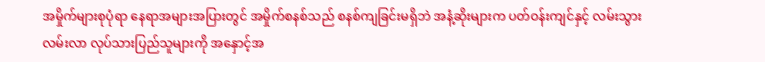အမှိုက်များစုပုံရာ နေရာအများအပြားတွင် အမှိုက်စနစ်သည် စနစ်ကျခြင်းမရှိဘဲ အနံ့ဆိုးများက ပတ်ဝန်းကျင်နှင့် လမ်းသွားလမ်းလာ လုပ်သားပြည်သူများကို အနှောင့်အ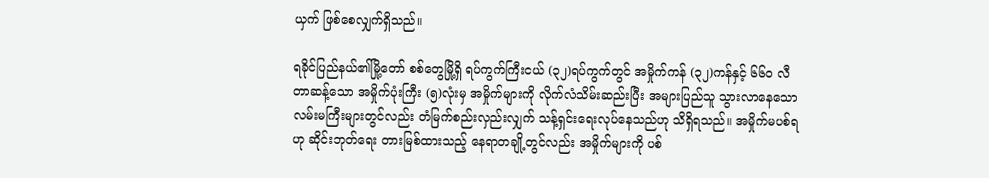ယှက် ဖြစ်စေလျှက်ရှိသည်။

ရခိုင်ပြည်နယ်၏မြို့တော် စစ်တွေမြို့ရှိ ရပ်ကွက်ကြီးငယ် (၃၂)ရပ်ကွက်တွင် အမှိုက်ကန် (၃၂)ကန်နှင့် ၆၆၀ လီတာဆန့်သော အမှိုက်ပုံးကြီး (၅)လုံးမှ အမှိုက်များကို လိုက်လံသိမ်းဆည်းပြီး အများပြည်သူ သွားလာနေသော လမ်းမကြီးများတွင်လည်း တံမြက်စည်းလှည်းလျှက် သန့်ရှင်းရေးလုပ်နေသည်ဟု သိရှိရသည်။ အမှိုက်မပစ်ရဟု ဆိုင်းဘုတ်ရေး တားမြစ်ထားသည့် နေရာတချို့တွင်လည်း အမှိုက်များကို ပစ်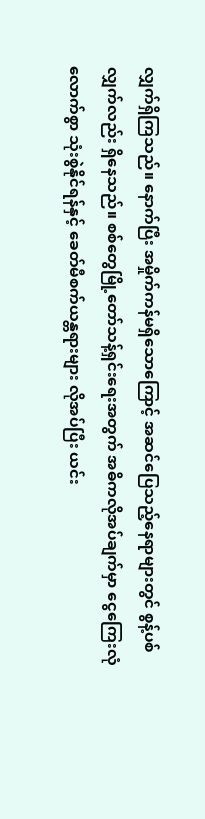လျှက်ရှိကြသည်။ နောက်ပြီး အမှိုက်ကန်မရှိသောကြောင့် အဆင်ပြေသည့်နေရာများတွင် စွန့်ပစ်လျှက်လည်း ရှိနေသည်။ စစ်တွေမြို့တော်သန့်ရှင်းရေးအတွက် အဓိကလိုအပ်ချက်မှာ ငွေကြေးလုံလောက်စွာ သုံးစွဲနိုင်ရန်နှင့် ခေတ်မီစက်ယန္တရားများ လိုအပ်ပြီး ယင်း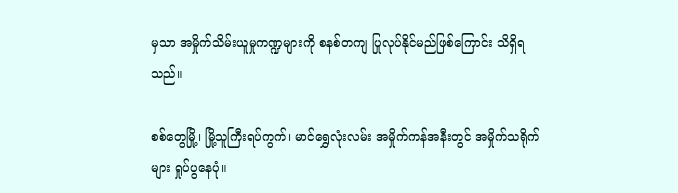မှသာ အမှိုက်သိမ်းယူမှုကဏ္ဍများကို စနစ်တကျ ပြုလုပ်နိုင်မည်ဖြစ်ကြောင်း သိရှိရသည်။

စစ်တွေမြို့၊ မြို့သူကြီးရပ်ကွက်၊ မာင်ရွှေလုံးလမ်း အမှိုက်ကန်အနီးတွင် အမှိုက်သရိုက်များ ရှုပ်ပွနေပုံ။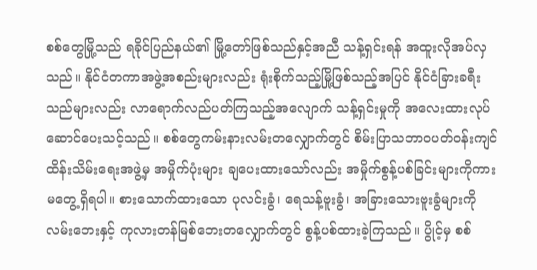စစ်တွေမြို့သည် ရခိုင်ပြည်နယ်၏ မြို့တော်ဖြစ်သည်နှင့်အညီ သန့်ရှင်းရန် အထူးလိုအပ်လှသည်။ နိုင်ငံတကာအဖွဲ့အစည်းများလည်း ရုံးစိုက်သည့်မြို့ဖြစ်သည့်အပြင် နိုင်ငံခြားခရီးသည်များလည်း လာရောက်လည်ပတ်ကြသည့်အလျောက် သန့်ရှင်းမှုကို အလေးထားလုပ်ဆောင်ပေးသင့်သည်။ စစ်တွေကမ်းနားလမ်းတလျှောက်တွင် စိမ်းပြာသဘာဝပတ်ဝန်းကျင် ထိန်းသိမ်းရေးအဖွဲ့မှ အမှိုက်ပုံးများ ချပေးထားသော်လည်း အမှိုက်စွန့်ပစ်ခြင်းများကိုကား မတွေ့ရှိရပါ။ စားသောက်ထားသော ပုလင်းခွံ၊ ရေသန့်ဗူးခွံ၊ အခြားသေားဗူးခွံများကို လမ်းဘေးနှင့် ကုလားတန်မြစ်ဘေးတလျှောက်တွင် စွန့်ပစ်ထားခဲ့ကြသည်။ ပွိုင့်မှ စစ်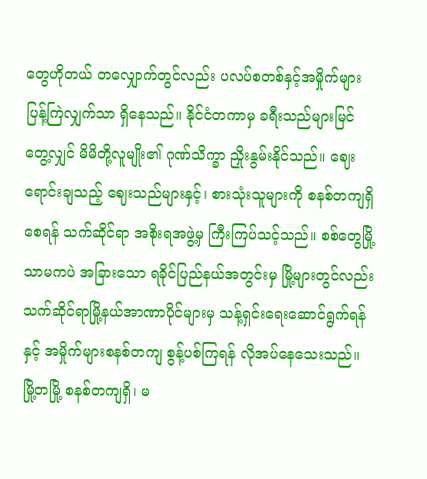တွေဟိုတယ် တလျှောက်တွင်လည်း ပလပ်စတစ်နှင့်အမှိုက်များ ပြန့်ကြဲလျှက်သာ ရှိနေသည်။ နိုင်ငံတကာမှ ခရီးသည်များမြင်တွေ့လျှင် မိမိတို့လူမျိုး၏ ဂုဏ်သိက္ခာ ညှိုးနွမ်းနိုင်သည်။ ဈေးရောင်းချသည့် ဈေးသည်များနှင့်၊ စားသုံးသူများကို စနစ်တကျရှိစေရန် သက်ဆိုင်ရာ အစိုးရအဖွဲ့မှ ကြီးကြပ်သင့်သည်။ စစ်တွေမြို့သာမကပဲ အခြားသော ရခိုင်ပြည်နယ်အတွင်းမှ မြို့များတွင်လည်း သက်ဆိုင်ရာမြို့နယ်အာဏာပိုင်များမှ သန့်ရှင်းရေးဆောင်ရွက်ရန်နှင့် အမှိုက်များစနစ်တကျ စွန့်ပစ်ကြရန် လိုအပ်နေသေးသည်။ မြို့တမြို့ စနစ်တကျရှိ၊ မ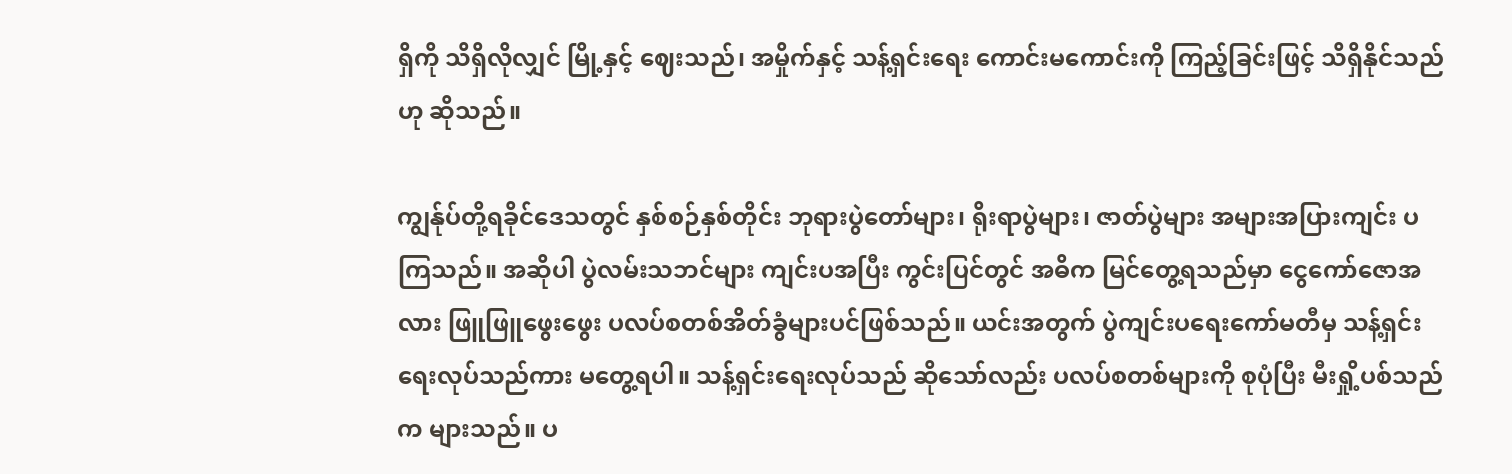ရှိကို သိရှိလိုလျှင် မြို့နှင့် ဈေးသည်၊ အမှိုက်နှင့် သန့်ရှင်းရေး ကောင်းမကောင်းကို ကြည့်ခြင်းဖြင့် သိရှိနိုင်သည်ဟု ဆိုသည်။

ကျွန်ုပ်တို့ရခိုင်ဒေသတွင် နှစ်စဉ်နှစ်တိုင်း ဘုရားပွဲတော်များ၊ ရိုးရာပွဲများ၊ ဇာတ်ပွဲများ အများအပြားကျင်း ပကြသည်။ အဆိုပါ ပွဲလမ်းသဘင်များ ကျင်းပအပြီး ကွင်းပြင်တွင် အဓိက မြင်တွေ့ရသည်မှာ ငွေကော်ဇောအလား ဖြူဖြူဖွေးဖွေး ပလပ်စတစ်အိတ်ခွံများပင်ဖြစ်သည်။ ယင်းအတွက် ပွဲကျင်းပရေးကော်မတီမှ သန့်ရှင်းရေးလုပ်သည်ကား မတွေ့ရပါ။ သန့်ရှင်းရေးလုပ်သည် ဆိုသော်လည်း ပလပ်စတစ်များကို စုပုံပြီး မီးရှို့ပစ်သည်က များသည်။ ပ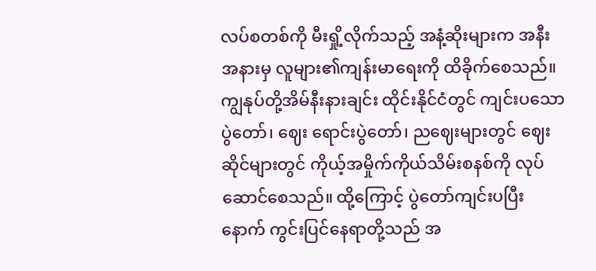လပ်စတစ်ကို မီးရှို့လိုက်သည့် အနံ့ဆိုးများက အနီးအနားမှ လူများ၏ကျန်းမာရေးကို ထိခိုက်စေသည်။ ကျွနုပ်တို့အိမ်နီးနားချင်း ထိုင်းနိုင်ငံတွင် ကျင်းပသောပွဲတော်၊ ဈေး ရောင်းပွဲတော်၊ ညဈေးများတွင် ဈေးဆိုင်များတွင် ကိုယ့်အမှိုက်ကိုယ်သိမ်းစနစ်ကို လုပ်ဆောင်စေသည်။ ထို့ကြောင့် ပွဲတော်ကျင်းပပြီးနောက် ကွင်းပြင်နေရာတို့သည် အ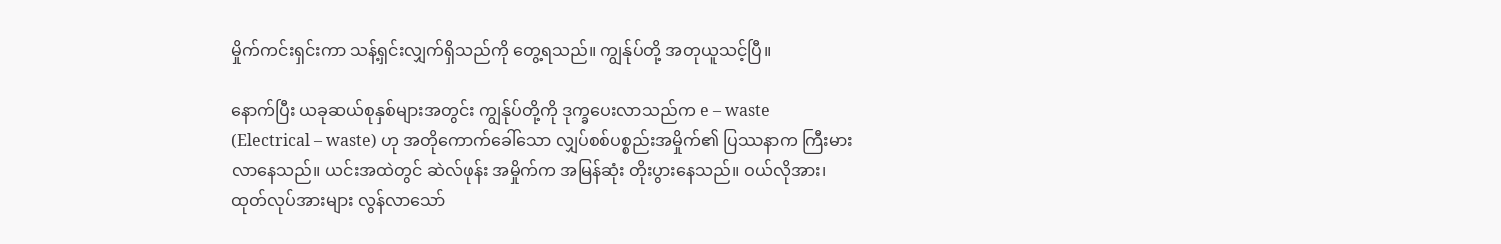မှိုက်ကင်းရှင်းကာ သန့်ရှင်းလျှက်ရှိသည်ကို တွေ့ရသည်။ ကျွန်ုပ်တို့ အတုယူသင့်ပြီ။

နောက်ပြီး ယခုဆယ်စုနှစ်များအတွင်း ကျွန်ုပ်တို့ကို ဒုက္ခပေးလာသည်က e – waste (Electrical – waste) ဟု အတိုကောက်ခေါ်သော လျှပ်စစ်ပစ္စည်းအမှိုက်၏ ပြဿနာက ကြီးမားလာနေသည်။ ယင်းအထဲတွင် ဆဲလ်ဖုန်း အမှိုက်က အမြန်ဆုံး တိုးပွားနေသည်။ ဝယ်လိုအား၊ ထုတ်လုပ်အားများ လွန်လာသော်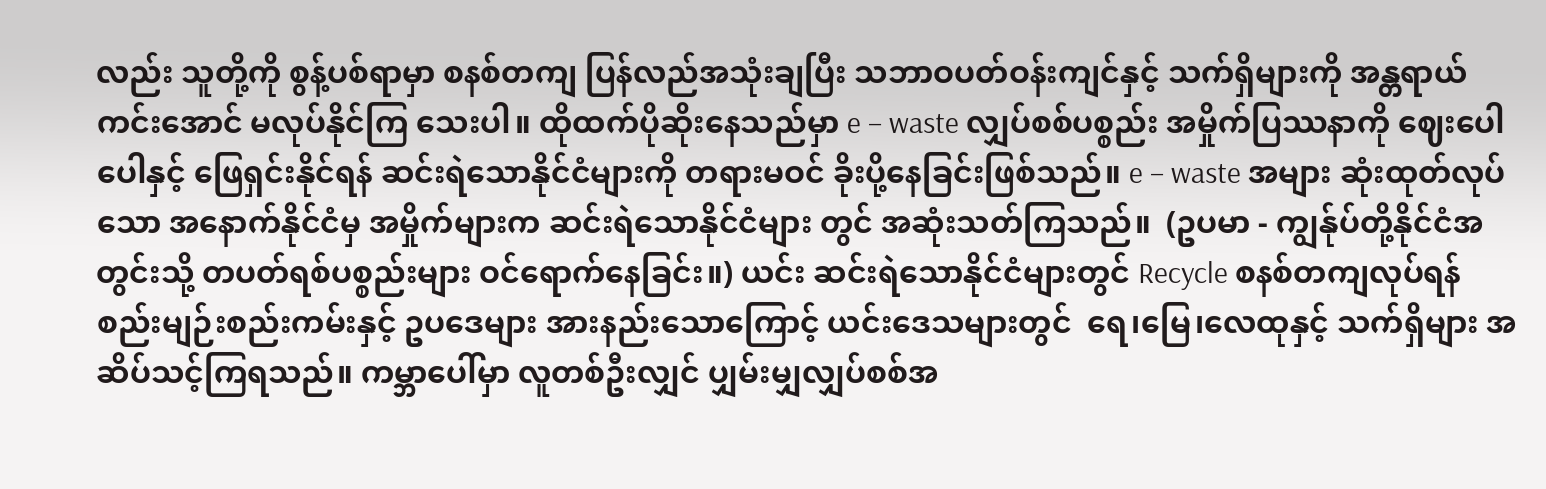လည်း သူတို့ကို စွန့်ပစ်ရာမှာ စနစ်တကျ ပြန်လည်အသုံးချပြီး သဘာဝပတ်ဝန်းကျင်နှင့် သက်ရှိများကို အန္တရာယ်ကင်းအောင် မလုပ်နိုင်ကြ သေးပါ။ ထိုထက်ပိုဆိုးနေသည်မှာ e – waste လျှပ်စစ်ပစ္စည်း အမှိုက်ပြဿနာကို ဈေးပေါပေါနှင့် ဖြေရှင်းနိုင်ရန် ဆင်းရဲသောနိုင်ငံများကို တရားမဝင် ခိုးပို့နေခြင်းဖြစ်သည်။ e – waste အများ ဆုံးထုတ်လုပ်သော အနောက်နိုင်ငံမှ အမှိုက်များက ဆင်းရဲသောနိုင်ငံများ တွင် အဆုံးသတ်ကြသည်။  (ဥပမာ - ကျွန်ုပ်တို့နိုင်ငံအတွင်းသို့ တပတ်ရစ်ပစ္စည်းများ ဝင်ရောက်နေခြင်း။) ယင်း ဆင်းရဲသောနိုင်ငံများတွင် Recycle စနစ်တကျလုပ်ရန် စည်းမျဉ်းစည်းကမ်းနှင့် ဥပဒေများ အားနည်းသောကြောင့် ယင်းဒေသများတွင်  ရေ၊မြေ၊လေထုနှင့် သက်ရှိများ အဆိပ်သင့်ကြရသည်။ ကမ္ဘာပေါ်မှာ လူတစ်ဦးလျှင် ပျှမ်းမျှလျှပ်စစ်အ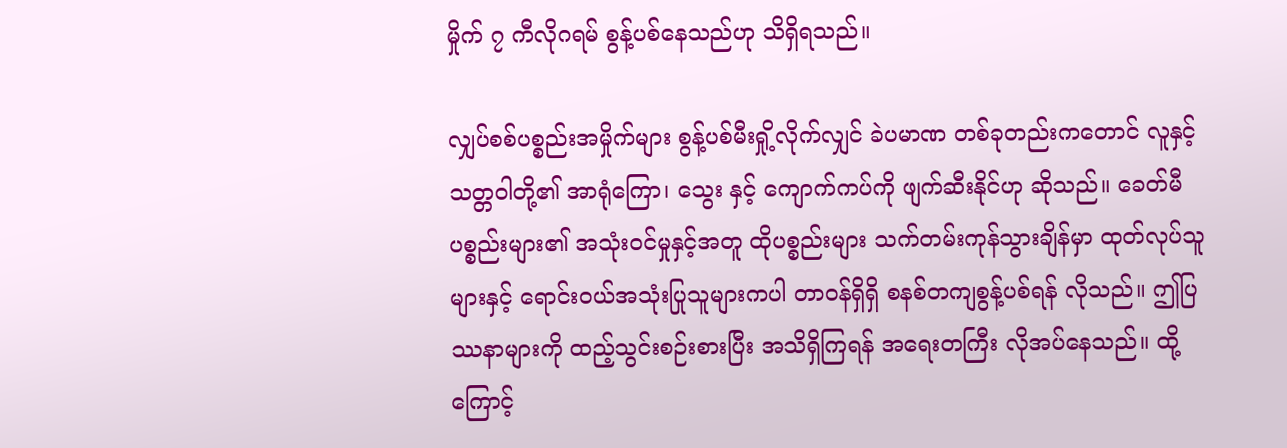မှိုက် ၇ ကီလိုဂရမ် စွန့်ပစ်နေသည်ဟု သိရှိရသည်။

လျှပ်စစ်ပစ္စည်းအမှိုက်များ စွန့်ပစ်မီးရှို့လိုက်လျှင် ခဲပမာဏ တစ်ခုတည်းကတောင် လူနှင့် သတ္တဝါတို့၏ အာရုံကြော၊ သွေး နှင့် ကျောက်ကပ်ကို ဖျက်ဆီးနိုင်ဟု ဆိုသည်။ ခေတ်မီပစ္စည်းများ၏ အသုံးဝင်မှုနှင့်အတူ ထိုပစ္စည်းများ သက်တမ်းကုန်သွားချိန်မှာ ထုတ်လုပ်သူများနှင့် ရောင်းဝယ်အသုံးပြုသူများကပါ တာဝန်ရှိရှိ စနစ်တကျစွန့်ပစ်ရန် လိုသည်။ ဤပြဿနာများကို ထည့်သွင်းစဉ်းစားပြီး အသိရှိကြရန် အရေးတကြီး လိုအပ်နေသည်။ ထို့ကြောင့်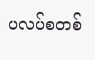ပလပ်စတစ်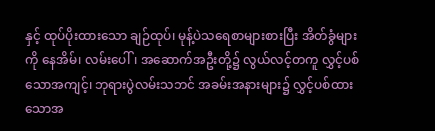နှင့် ထုပ်ပိုးထားသော ချဉ်ထုပ်၊ မုန့်ပဲသရေစာများစားပြီး အိတ်ခွံများကို နေအိမ်၊ လမ်းပေါ်၊ အဆောက်အဦးတို့၌ လွယ်လင့်တကူ လွှင့်ပစ်သောအကျင့်၊ ဘုရားပွဲလမ်းသဘင် အခမ်းအနားများ၌ လွှင့်ပစ်ထားသောအ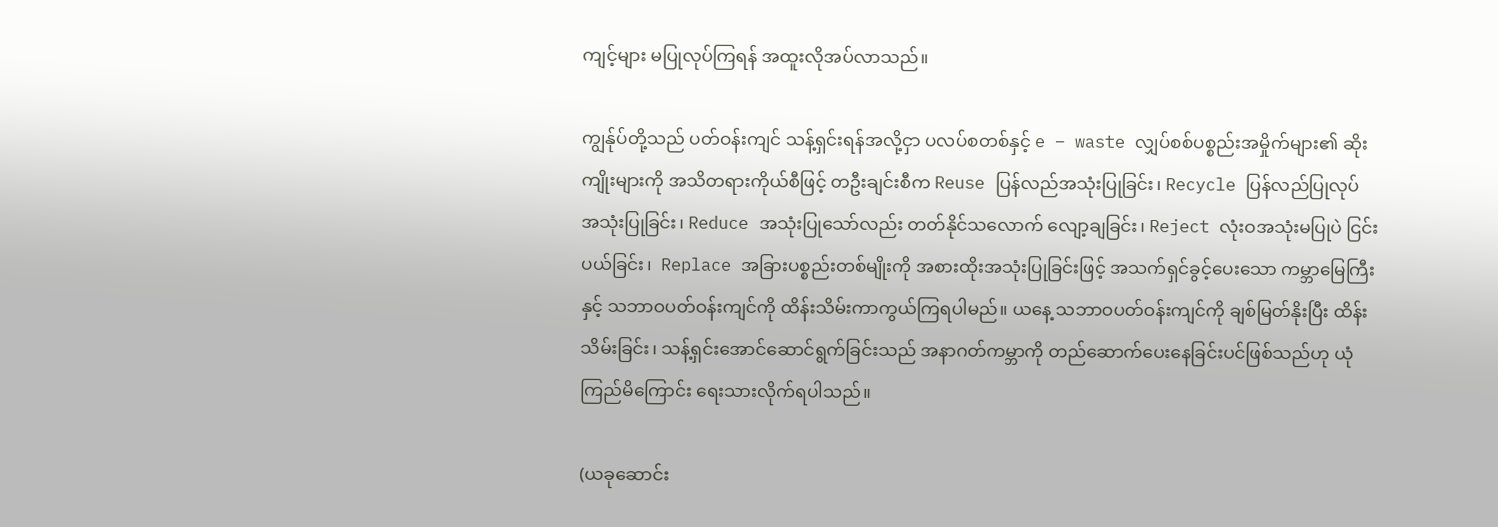ကျင့်များ မပြုလုပ်ကြရန် အထူးလိုအပ်လာသည်။

ကျွန်ုပ်တို့သည် ပတ်ဝန်းကျင် သန့်ရှင်းရန်အလို့ငှာ ပလပ်စတစ်နှင့် e – waste လျှပ်စစ်ပစ္စည်းအမှိုက်များ၏ ဆိုးကျိုးများကို အသိတရားကိုယ်စီဖြင့် တဦးချင်းစီက Reuse ပြန်လည်အသုံးပြုခြင်း၊ Recycle ပြန်လည်ပြုလုပ် အသုံးပြုခြင်း၊ Reduce အသုံးပြုသော်လည်း တတ်နိုင်သလောက် လျော့ချခြင်း၊ Reject လုံးဝအသုံးမပြုပဲ ငြင်းပယ်ခြင်း၊  Replace အခြားပစ္စည်းတစ်မျိုးကို အစားထိုးအသုံးပြုခြင်းဖြင့် အသက်ရှင်ခွင့်ပေးသော ကမ္ဘာမြေကြီးနှင့် သဘာဝပတ်ဝန်းကျင်ကို ထိန်းသိမ်းကာကွယ်ကြရပါမည်။ ယနေ့ သဘာဝပတ်ဝန်းကျင်ကို ချစ်မြတ်နိုးပြီး ထိန်းသိမ်းခြင်း၊ သန့်ရှင်းအောင်ဆောင်ရွက်ခြင်းသည် အနာဂတ်ကမ္ဘာကို တည်ဆောက်ပေးနေခြင်းပင်ဖြစ်သည်ဟု ယုံကြည်မိကြောင်း ရေးသားလိုက်ရပါသည်။

(ယခုဆောင်း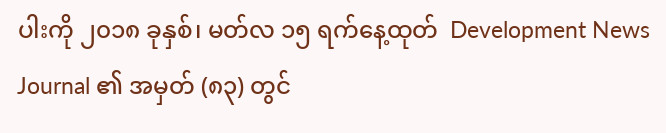ပါးကို ၂၀၁၈ ခုနှစ်၊ မတ်လ ၁၅ ရက်နေ့ထုတ်  Development News Journal ၏ အမှတ် (၈၃) တွင်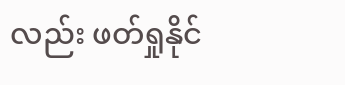လည်း ဖတ်ရှုနိုင်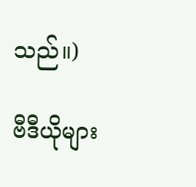သည်။)

ဗီဒီယိုများ